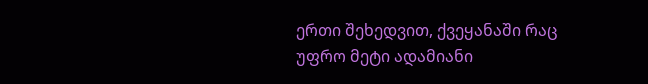ერთი შეხედვით, ქვეყანაში რაც უფრო მეტი ადამიანი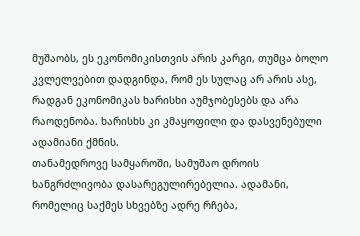მუშაობს, ეს ეკონომიკისთვის არის კარგი, თუმცა ბოლო კვლელვებით დადგინდა, რომ ეს სულაც არ არის ასე, რადგან ეკონომიკას ხარისხი აუმჯობესებს და არა რაოდენობა. ხარისხს კი კმაყოფილი და დასვენებული ადამიანი ქმნის.
თანამედროვე სამყაროში, სამუშაო დროის ხანგრძლივობა დასარეგულირებელია. ადამანი, რომელიც საქმეს სხვებზე ადრე რჩება,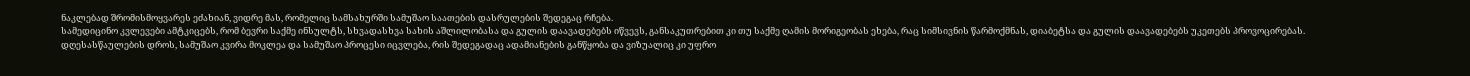ნაკლებად შრომისმოყვარეს ეძახიან, ვიდრე მას, რომელიც სამსახურში სამუშაო საათების დასრულების შედეგაც რჩება.
სამედიცინო კვლევები ამტკიცებს, რომ ბევრი საქმე ინსულტს, სხვადასხვა სახის აშლილობასა და გულის დაავადებებს იწვევს, განსაკუთრებით კი თუ საქმე ღამის მორიგეობას ეხება, რაც სიმსივნის წარმოქმნას, დიაბეტსა და გულის დაავადებებს უკეთებს პროვოცირებას.
დღესასწაულების დროს, სამუშაო კვირა მოკლეა და სამუშაო პროცესი იცვლება, რის შედეგადაც ადამიანების განწყობა და ვიზუალიც კი უფრო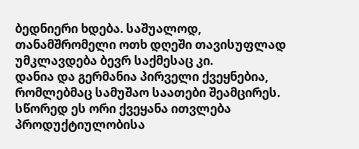ბედნიერი ხდება. საშუალოდ, თანამშრომელი ოთხ დღეში თავისუფლად უმკლავდება ბევრ საქმესაც კი.
დანია და გერმანია პირველი ქვეყნებია, რომლებმაც სამუშაო საათები შეამცირეს. სწორედ ეს ორი ქვეყანა ითვლება პროდუქტიულობისა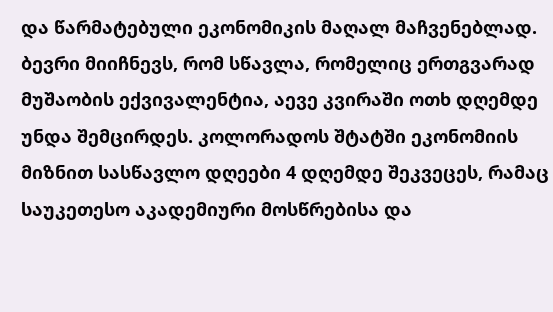და წარმატებული ეკონომიკის მაღალ მაჩვენებლად.
ბევრი მიიჩნევს, რომ სწავლა, რომელიც ერთგვარად მუშაობის ექვივალენტია, აევე კვირაში ოთხ დღემდე უნდა შემცირდეს. კოლორადოს შტატში ეკონომიის მიზნით სასწავლო დღეები 4 დღემდე შეკვეცეს, რამაც საუკეთესო აკადემიური მოსწრებისა და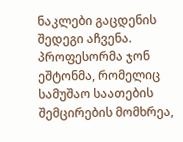ნაკლები გაცდენის შედეგი აჩვენა.
პროფესორმა ჯონ ეშტონმა, რომელიც სამუშაო საათების შემცირების მომხრეა,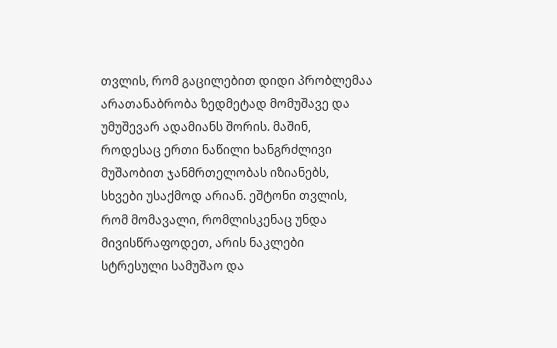თვლის, რომ გაცილებით დიდი პრობლემაა არათანაბრობა ზედმეტად მომუშავე და უმუშევარ ადამიანს შორის. მაშინ, როდესაც ერთი ნაწილი ხანგრძლივი მუშაობით ჯანმრთელობას იზიანებს, სხვები უსაქმოდ არიან. ეშტონი თვლის, რომ მომავალი, რომლისკენაც უნდა მივისწრაფოდეთ, არის ნაკლები სტრესული სამუშაო და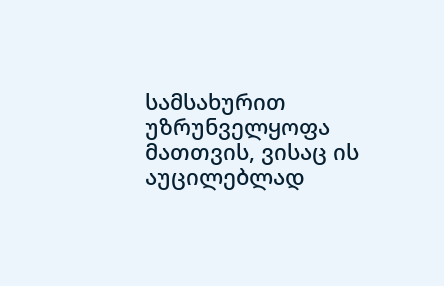სამსახურით უზრუნველყოფა მათთვის, ვისაც ის აუცილებლად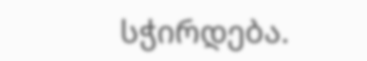სჭირდება.